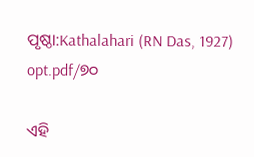ପୃଷ୍ଠା:Kathalahari (RN Das, 1927) opt.pdf/୭୦

ଏହି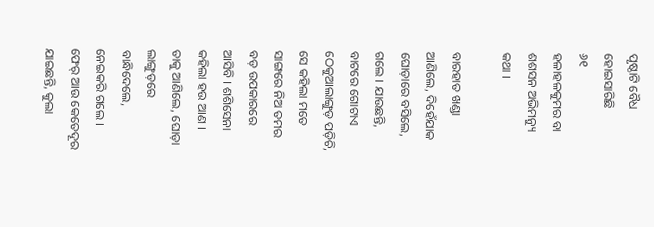ପୃଷ୍ଠାଟି ବୈଧ ହୋଇସାରିଛି
୬୧
ହଳାହଳକୁମର ବା ଶଶସନ ଅଭିମନ୍ୟୁ କଥା ।

ବାରହାତ ଖଣ୍ଡା ଆଣିଲେ, ଦିହେଁଯାକ ଘୋଡ଼ାରେ ବସିଲେ, ଗଲେ । ଯାଉଛନ୍ତି, ବାଟରେ ଗୋଟାଏ ଠେକୁଆଲାଙ୍ଗୁଡ଼ ପଡ଼ିଚି, ସେ କହିଲା ମତେ ସାଙ୍ଗରେ ନିଅ ତମର ବଡ଼ ଉପକାରରେ ଆସିବି । ଶଶିସେନା କହିଲା ହଉ ଆଣ । ତାକୁ ଆଣିଲେ, ଘୋଡ଼ା ଲାଙ୍ଗୁଡ଼ରେ ବାନ୍ଧିଦେଲେ, ନେଇକରି ଗଲେ । ଫେର୍ ଆଉ କେତେଦୂର ଯାଇଛନ୍ତି, କୁଲା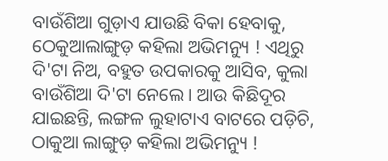ବାଉଁଶିଆ ଗୁଡ଼ାଏ ଯାଉଛି ବିକା ହେବାକୁ, ଠେକୁଆଲାଙ୍ଗୁଡ଼ କହିଲା ଅଭିମନ୍ୟୁ ! ଏଥିରୁ ଦି'ଟା ନିଅ, ବହୁତ ଉପକାରକୁ ଆସିବ, କୁଲା ବାଉଁଶିଆ ଦି'ଟା ନେଲେ । ଆଉ କିଛିଦୂର ଯାଇଛନ୍ତି, ଲଙ୍ଗଳ ଲୁହାଟାଏ ବାଟରେ ପଡ଼ିଚି, ଠାକୁଆ ଲାଙ୍ଗୁଡ଼ କହିଲା ଅଭିମନ୍ୟୁ !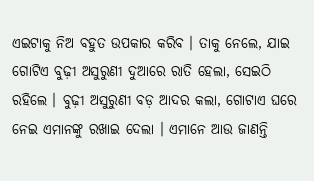ଏଇଟାକୁ ନିଅ ବହୁତ ଉପକାର କରିବ । ତାକୁ ନେଲେ, ଯାଇ ଗୋଟିଏ ବୁଢ଼ୀ ଅସୁରୁଣୀ ଦୁଆରେ ରାତି ହେଲା, ସେଇଠି ରହିଲେ । ବୁଢ଼ୀ ଅସୁରୁଣୀ ବଡ଼ ଆଦର କଲା, ଗୋଟାଏ ଘରେ ନେଇ ଏମାନଙ୍କୁ ରଖାଇ ଦେଲା । ଏମାନେ ଆଉ ଜାଣନ୍ତି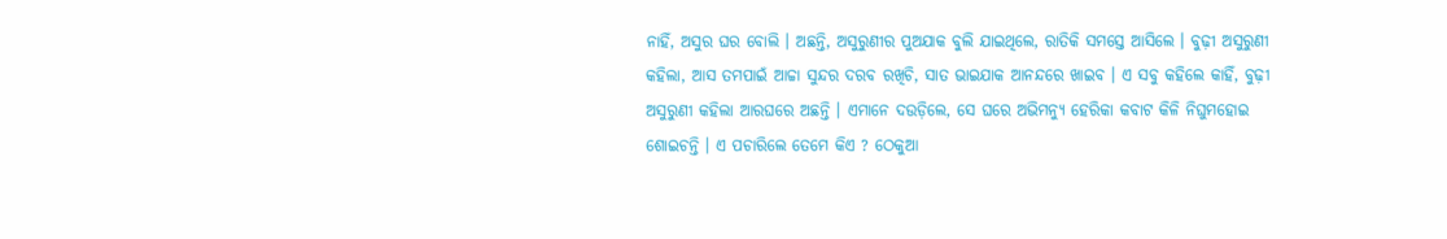ନାହିଁ, ଅସୁର ଘର ବୋଲି । ଅଛନ୍ତି, ଅସୁରୁଣୀର ପୁଅଯାକ ବୁଲି ଯାଇଥିଲେ, ରାତିକି ସମସ୍ତେ ଆସିଲେ । ବୁଢ଼ୀ ଅସୁରୁଣୀ କହିଲା, ଆସ ତମପାଇଁ ଆଚ୍ଚା ସୁନ୍ଦର ଦରବ ରଖିଚି, ସାତ ଭାଇଯାକ ଆନନ୍ଦରେ ଖାଇବ । ଏ ସବୁ କହିଲେ କାହିଁ, ବୁଢ଼ୀ ଅସୁରୁଣୀ କହିଲା ଆରଘରେ ଅଛନ୍ତି । ଏମାନେ ଦଉଡ଼ିଲେ, ସେ ଘରେ ଅଭିମନ୍ୟୁ ହେରିକା କବାଟ କିଳି ନିଘୁମହୋଇ ଶୋଇଚନ୍ତି । ଏ ପଚାରିଲେ ତେମେ କିଏ ? ଠେକୁଆ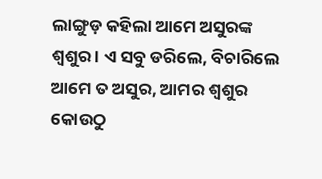ଲାଙ୍ଗୁଡ଼ କହିଲା ଆମେ ଅସୁରଙ୍କ ଶ୍ୱଶୁର । ଏ ସବୁ ଡରିଲେ, ବିଚାରିଲେ ଆମେ ତ ଅସୁର, ଆମର ଶ୍ୱଶୁର କୋଉଠୁ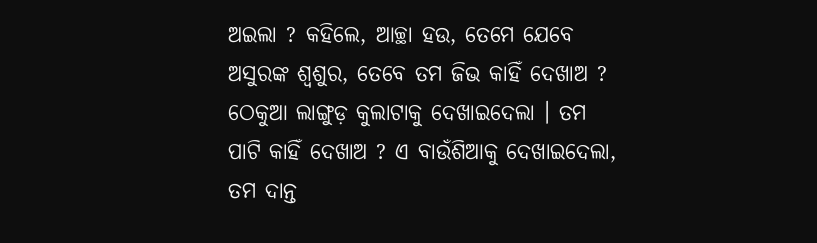ଅଇଲା ? କହିଲେ, ଆଚ୍ଛା ହଉ, ତେମେ ଯେବେ ଅସୁରଙ୍କ ଶ୍ୱଶୁର, ତେବେ ତମ ଜିଭ କାହିଁ ଦେଖାଅ ? ଠେକୁଆ ଲାଙ୍ଗୁଡ଼ କୁଲାଟାକୁ ଦେଖାଇଦେଲା । ତମ ପାଟି କାହିଁ ଦେଖାଅ ? ଏ ବାଉଁଶିଆକୁ ଦେଖାଇଦେଲା, ତମ ଦାନ୍ତ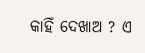କାହିଁ ଦେଖାଅ ? ଏ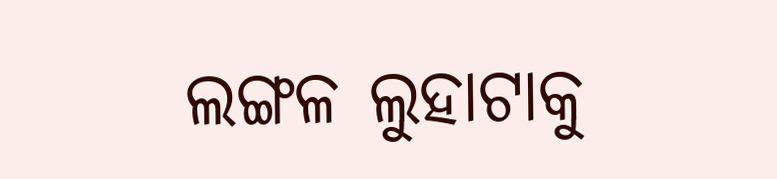ଲଙ୍ଗଳ ଲୁହାଟାକୁ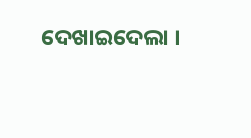ଦେଖାଇଦେଲା ।